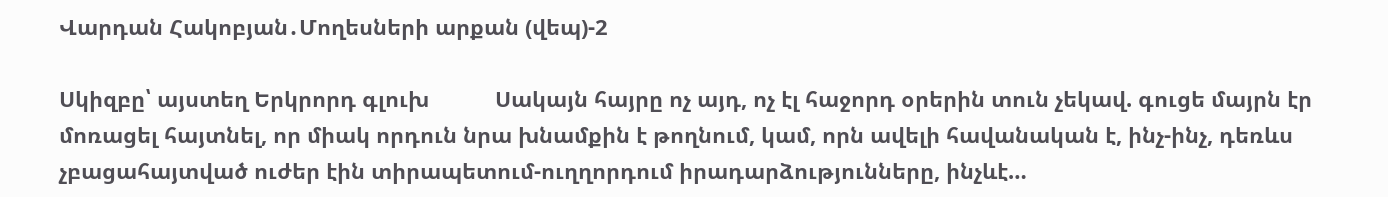Վարդան Հակոբյան․Մողեսների արքան (վեպ)-2

Սկիզբը՝ այստեղ Երկրորդ գլուխ           Սակայն հայրը ոչ այդ, ոչ էլ հաջորդ օրերին տուն չեկավ. գուցե մայրն էր մոռացել հայտնել, որ միակ որդուն նրա խնամքին է թողնում, կամ, որն ավելի հավանական է, ինչ-ինչ, դեռևս չբացահայտված ուժեր էին տիրապետում-ուղղորդում իրադարձությունները, ինչևէ…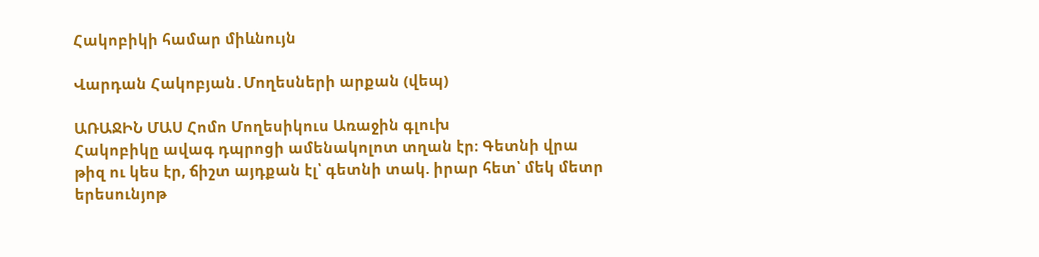Հակոբիկի համար միևնույն

Վարդան Հակոբյան․Մողեսների արքան (վեպ)

ԱՌԱՋԻՆ ՄԱՍ Հոմո Մողեսիկուս Առաջին գլուխ                                                                                                  Հակոբիկը ավագ դպրոցի ամենակոլոտ տղան էր։ Գետնի վրա թիզ ու կես էր, ճիշտ այդքան էլ՝ գետնի տակ. իրար հետ՝ մեկ մետր երեսունյոթ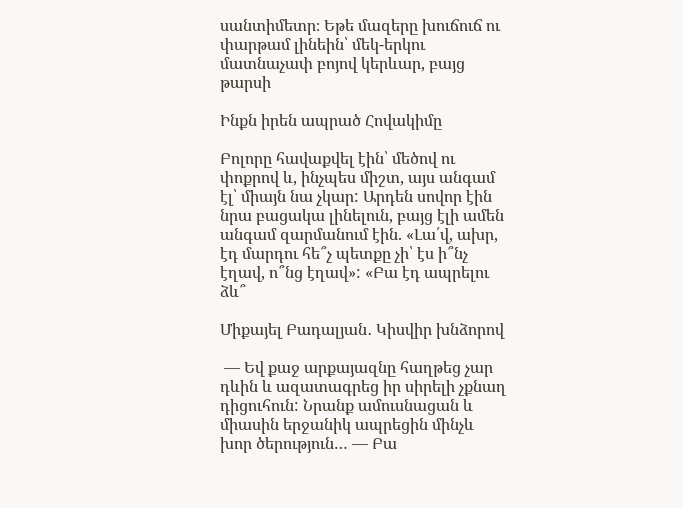սանտիմետր։ Եթե մազերը խուճուճ ու փարթամ լինեին՝ մեկ-երկու մատնաչափ բոյով կերևար, բայց թարսի

Ինքն իրեն ապրած Հովակիմը

Բոլորը հավաքվել էին՝ մեծով ու փոքրով և, ինչպես միշտ, այս անգամ էլ՝ միայն նա չկար: Արդեն սովոր էին նրա բացակա լինելուն, բայց էլի ամեն անգամ զարմանում էին. «Լա՛վ, ախր, էդ մարդու հե՞չ պետքը չի՝ էս ի՞նչ էղավ, ո՞նց էղավ»: «Բա էդ ապրելու ձև՞

Միքայել Բադալյան․ Կիսվիր խնձորով

 — Եվ քաջ արքայազնը հաղթեց չար դևին և ազատագրեց իր սիրելի չքնաղ դիցուհուն: Նրանք ամուսնացան և միասին երջանիկ ապրեցին մինչև խոր ծերություն… — Բա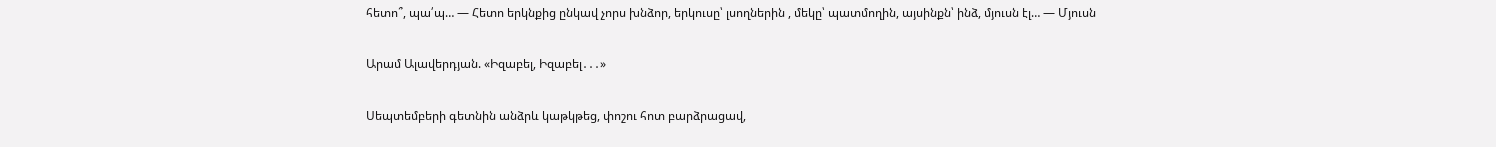հետո՞, պա՛պ… — Հետո երկնքից ընկավ չորս խնձոր, երկուսը՝ լսողներին , մեկը՝ պատմողին, այսինքն՝ ինձ, մյուսն էլ… — Մյուսն

Արամ Ալավերդյան. «Իզաբել, Իզաբել․․․»

Սեպտեմբերի գետնին անձրև կաթկթեց, փոշու հոտ բարձրացավ,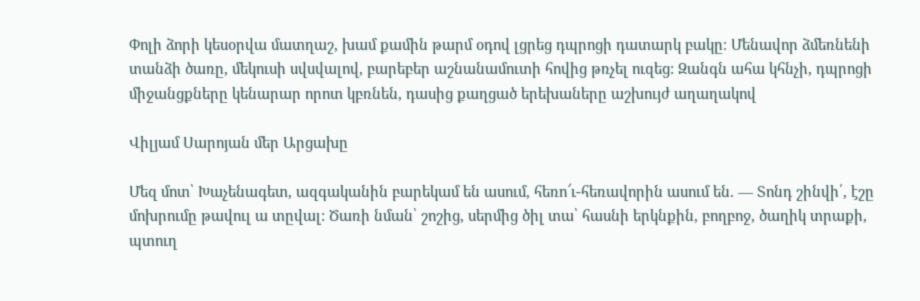Փոլի ձորի կեսօրվա մատղաշ, խամ քամին թարմ օդով լցրեց դպրոցի դատարկ բակը։ Մենավոր ձմեռնենի տանձի ծառը, մեկուսի սվսվալով, բարեբեր աշնանամուտի հովից թռչել ուզեց: Զանգն ահա կհնչի, դպրոցի միջանցքները կենարար որոտ կբռնեն, դասից քաղցած երեխաները աշխույժ աղաղակով

Վիլյամ Սարոյան մեր Արցախը

Մեզ մոտ՝ Խաչենագետ, ազգականին բարեկամ են ասում, հեռո՜ւ-հեռավորին ասում են. — Տոնդ շինվի՛, էշը մոխրումը թավուլ ա տըվալ: Ծառի նման՝ շոշից, սերմից ծիլ տա՝ հասնի երկնքին, բողբոջ, ծաղիկ տրաքի, պտուղ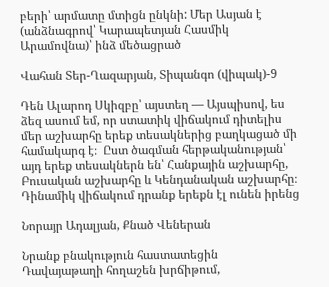բերի՝ արմատը մտիցն ընկնի: Մեր Ասյան է (անձնագրով՝ Կարապետյան Հասմիկ Արամովնա)՝ ինձ մեծացրած

Վահան Տեր-Ղազարյան, Տիպանգո (վիպակ)-9

Դեն Ալարոդ Սկիզբը՝ այստեղ — Այսպիսով, ես ձեզ ասում եմ, որ ստատիկ վիճակում դիտելիս մեր աշխարհը երեք տեսակներից բաղկացած մի համակարգ է։  Ըստ ծագման հերթականության՝ այդ երեք տեսակներն են՝ Հանքային աշխարհը, Բուսական աշխարհը և Կենդանական աշխարհը։ Դինամիկ վիճակում դրանք երեքն էլ ունեն իրենց

Նորայր Ադալյան, Քնած Վեներան

Նրանք բնակություն հաստատեցին Դավայաթաղի հողաշեն խրճիթում,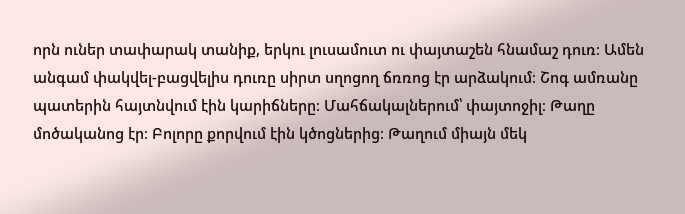որն ուներ տափարակ տանիք, երկու լուսամուտ ու փայտաշեն հնամաշ դուռ։ Ամեն անգամ փակվել-բացվելիս դուռը սիրտ սղոցող ճռռոց էր արձակում։ Շոգ ամռանը պատերին հայտնվում էին կարիճները։ Մահճակալներում՝ փայտոջիլ։ Թաղը մոծականոց էր։ Բոլորը քորվում էին կծոցներից։ Թաղում միայն մեկ